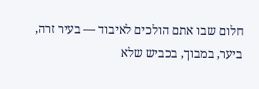חלום שבו אתם הולכים לאיבוד — בעיר זרה, ביער, במבוך, בכביש שלא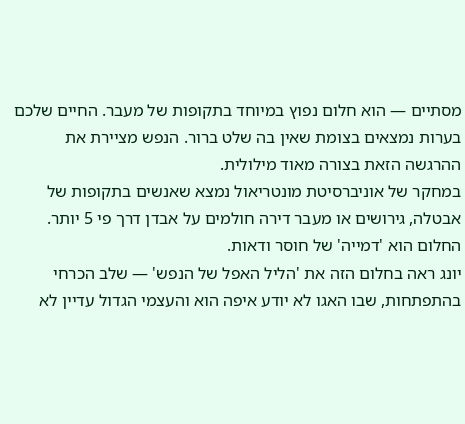מסתיים — הוא חלום נפוץ במיוחד בתקופות של מעבר. החיים שלכם בערות נמצאים בצומת שאין בה שלט ברור. הנפש מציירת את ההרגשה הזאת בצורה מאוד מילולית.
במחקר של אוניברסיטת מונטריאול נמצא שאנשים בתקופות של אבטלה, גירושים או מעבר דירה חולמים על אבדן דרך פי 5 יותר. החלום הוא 'דמייה' של חוסר ודאות.
יונג ראה בחלום הזה את 'הליל האפל של הנפש' — שלב הכרחי בהתפתחות, שבו האגו לא יודע איפה הוא והעצמי הגדול עדיין לא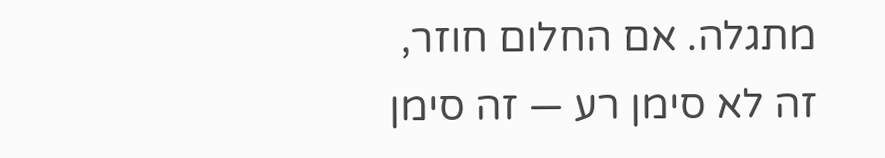מתגלה. אם החלום חוזר, זה לא סימן רע — זה סימן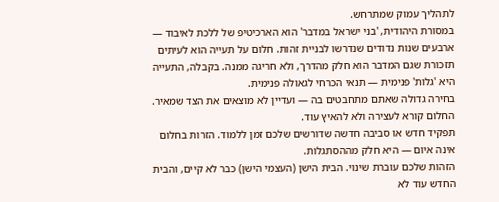לתהליך עמוק שמתרחש.
במסורת היהודית, 'בני ישראל במדבר' הוא הארכיטיפ של ללכת לאיבוד — ארבעים שנות נדודים שנדרשו לבניית זהות. חלום על תעייה הוא לעיתים תזכורת שגם המדבר הוא חלק מהדרך, ולא חריגה ממנה. בקבלה, התעייה היא 'גלות' פנימית — תנאי הכרחי לגאולה פנימית.
בחירה גדולה שאתם מתחבטים בה — ועדיין לא מוצאים את הצד שמאיר. החלום קורא לעצירה ולא להאיץ עוד.
תפקיד חדש או סביבה חדשה שדורשים שלכם זמן ללמוד. הזרות בחלום אינה איום — היא חלק מההסתגלות.
הזהות שלכם עוברת שינוי. הבית הישן (העצמי הישן) כבר לא קיים, והבית החדש עוד לא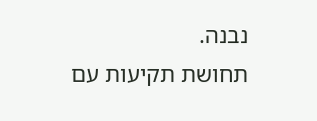נבנה.
תחושת תקיעות עם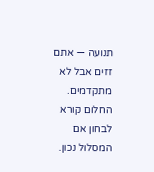תנועה — אתם זזים אבל לא מתקדמים. החלום קורא לבחון אם המסלול נכון.